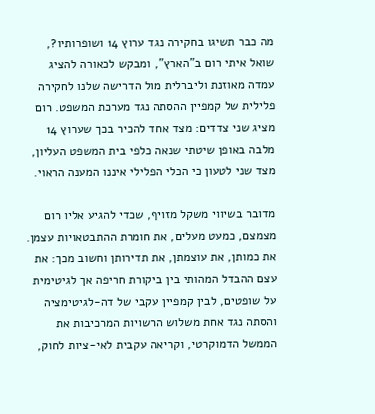מה כבר תשיגו בחקירה נגד ערוץ 14 ושופרותיו?, שואל איתי רום ב"הארץ", ומבקש לכאורה להציג עמדה מאוזנת וליברלית מול הדרישה שלנו לחקירה פלילית של קמפיין ההסתה נגד מערכת המשפט. רום מציג שני צדדים: מצד אחד להכיר בכך שערוץ 14 מלבה באופן שיטתי שנאה כלפי בית המשפט העליון, מצד שני לטעון כי הכלי הפלילי איננו המענה הראוי.

מדובר בשיווי משקל מזויף, שכדי להגיע אליו רום מצמצם, כמעט מעלים, את חומרת ההתבטאויות עצמן. את כמותן, את עוצמתן, את תדירותן וחשוב מכך: את עצם ההבדל המהותי בין ביקורת חריפה אך לגיטימית על שופטים, לבין קמפיין עקבי של דה-לגיטימציה והסתה נגד אחת משלוש הרשויות המרכיבות את הממשל הדמוקרטי, וקריאה עקבית לאי-ציות לחוק,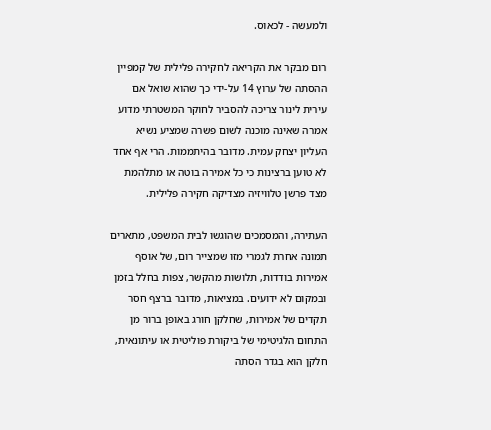ולמעשה - לכאוס.

רום מבקר את הקריאה לחקירה פלילית של קמפיין ההסתה של ערוץ 14 על-ידי כך שהוא שואל אם עירית לינור צריכה להסביר לחוקר המשטרתי מדוע אמרה שאינה מוכנה לשום פשרה שמציע נשיא העליון יצחק עמית. מדובר בהיתממות. הרי אף אחד לא טוען ברצינות כי כל אמירה בוטה או מתלהמת מצד פרשן טלוויזיה מצדיקה חקירה פלילית.

העתירה, והמסמכים שהוגשו לבית המשפט, מתארים תמונה אחרת לגמרי מזו שמצייר רום, של אוסף אמירות בודדות, תלושות מהקשר, צפות בחלל בזמן ובמקום לא ידועים. במציאות, מדובר ברצף חסר תקדים של אמירות, שחלקן חורג באופן ברור מן התחום הלגיטימי של ביקורת פוליטית או עיתונאית, חלקן הוא בגדר הסתה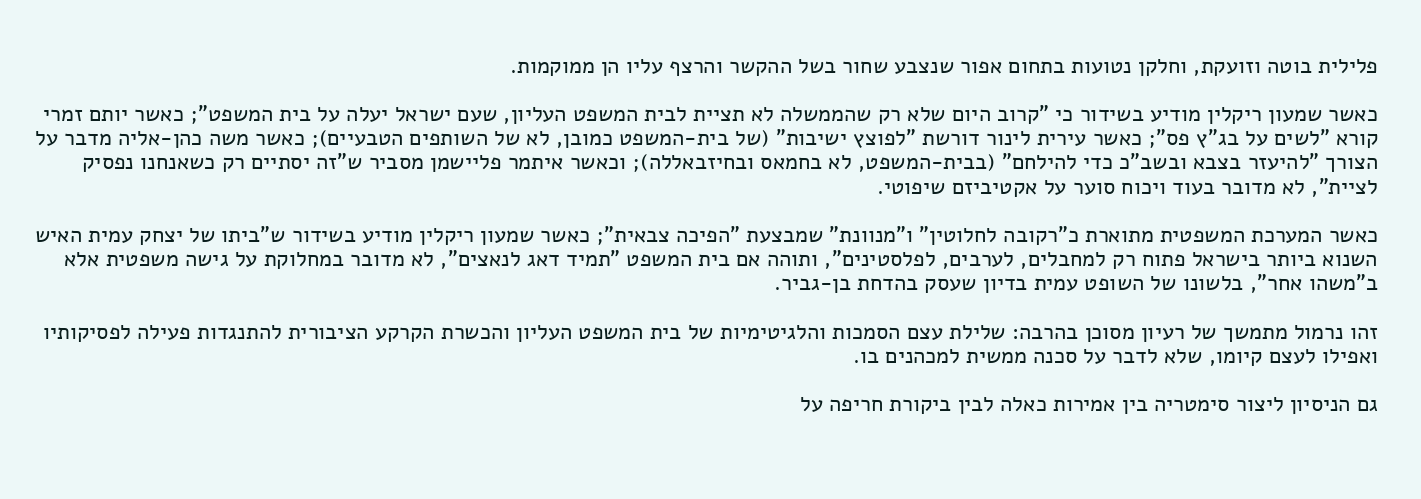פלילית בוטה וזועקת, וחלקן נטועות בתחום אפור שנצבע שחור בשל ההקשר והרצף עליו הן ממוקמות.

כאשר שמעון ריקלין מודיע בשידור כי "קרוב היום שלא רק שהממשלה לא תציית לבית המשפט העליון, שעם ישראל יעלה על בית המשפט"; כאשר יותם זמרי קורא "לשים על בג"ץ פס"; כאשר עירית לינור דורשת "לפוצץ ישיבות" (של בית-המשפט כמובן, לא של השותפים הטבעיים); כאשר משה כהן-אליה מדבר על הצורך "להיעזר בצבא ובשב"כ כדי להילחם" (בבית-המשפט, לא בחמאס ובחיזבאללה); וכאשר איתמר פליישמן מסביר ש"זה יסתיים רק כשאנחנו נפסיק לציית", לא מדובר בעוד ויכוח סוער על אקטיביזם שיפוטי.

כאשר המערכת המשפטית מתוארת כ"רקובה לחלוטין" ו"מנוונת" שמבצעת "הפיכה צבאית"; כאשר שמעון ריקלין מודיע בשידור ש"ביתו של יצחק עמית האיש השנוא ביותר בישראל פתוח רק למחבלים, לערבים, לפלסטינים", ותוהה אם בית המשפט "תמיד דאג לנאצים", לא מדובר במחלוקת על גישה משפטית אלא ב"משהו אחר", בלשונו של השופט עמית בדיון שעסק בהדחת בן-גביר.

זהו נרמול מתמשך של רעיון מסוכן בהרבה: שלילת עצם הסמכות והלגיטימיות של בית המשפט העליון והכשרת הקרקע הציבורית להתנגדות פעילה לפסיקותיו ואפילו לעצם קיומו, שלא לדבר על סכנה ממשית למכהנים בו.

גם הניסיון ליצור סימטריה בין אמירות כאלה לבין ביקורת חריפה על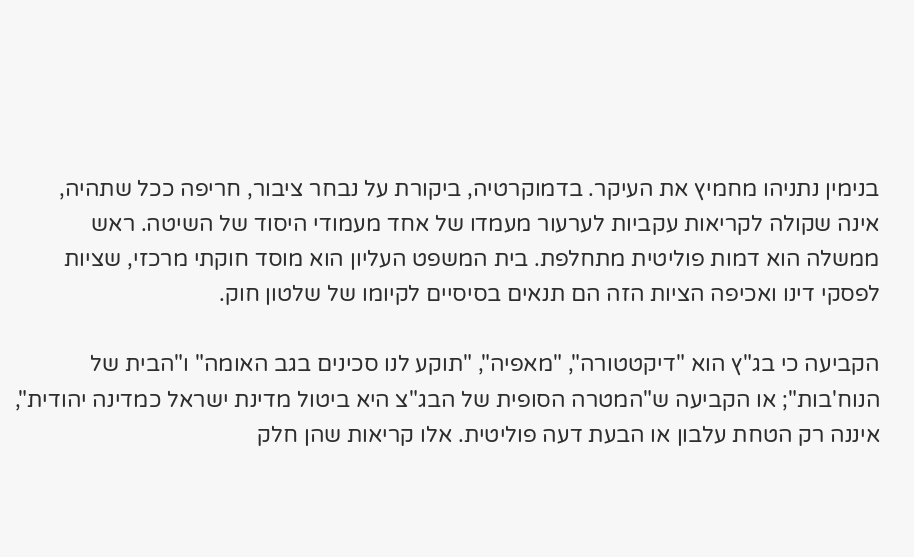בנימין נתניהו מחמיץ את העיקר. בדמוקרטיה, ביקורת על נבחר ציבור, חריפה ככל שתהיה, אינה שקולה לקריאות עקביות לערעור מעמדו של אחד מעמודי היסוד של השיטה. ראש ממשלה הוא דמות פוליטית מתחלפת. בית המשפט העליון הוא מוסד חוקתי מרכזי, שציות לפסקי דינו ואכיפה הציות הזה הם תנאים בסיסיים לקיומו של שלטון חוק.

הקביעה כי בג"ץ הוא "דיקטטורה", "מאפיה", "תוקע לנו סכינים בגב האומה" ו"הבית של הנוח'בות"; או הקביעה ש"המטרה הסופית של הבג"צ היא ביטול מדינת ישראל כמדינה יהודית", איננה רק הטחת עלבון או הבעת דעה פוליטית. אלו קריאות שהן חלק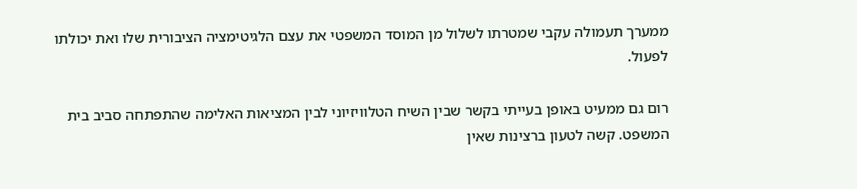ממערך תעמולה עקבי שמטרתו לשלול מן המוסד המשפטי את עצם הלגיטימציה הציבורית שלו ואת יכולתו לפעול.

רום גם ממעיט באופן בעייתי בקשר שבין השיח הטלוויזיוני לבין המציאות האלימה שהתפתחה סביב בית המשפט. קשה לטעון ברצינות שאין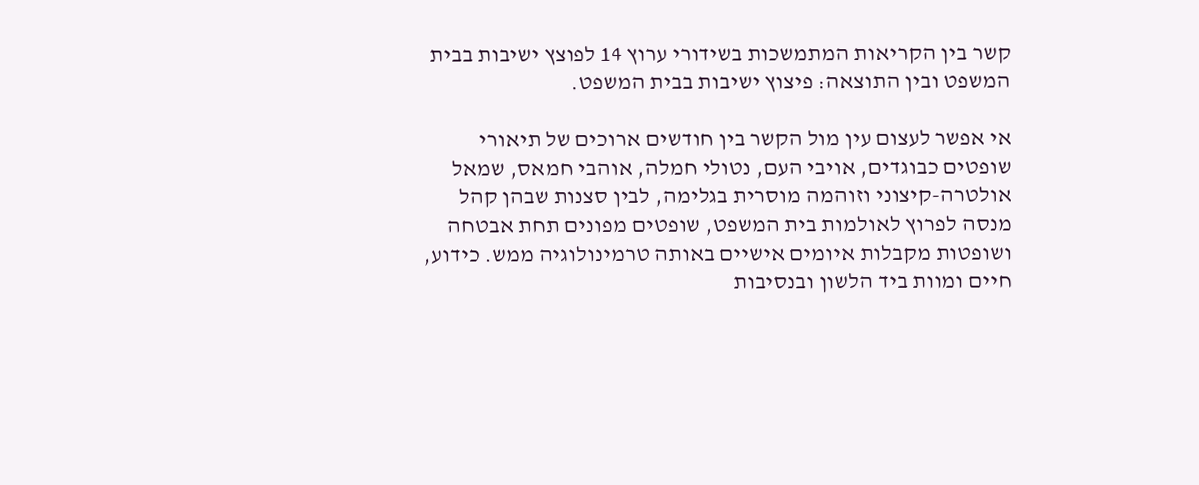קשר בין הקריאות המתמשכות בשידורי ערוץ 14 לפוצץ ישיבות בבית המשפט ובין התוצאה: פיצוץ ישיבות בבית המשפט.

אי אפשר לעצום עין מול הקשר בין חודשים ארוכים של תיאורי שופטים כבוגדים, אויבי העם, נטולי חמלה, אוהבי חמאס, שמאל אולטרה-קיצוני וזוהמה מוסרית בגלימה, לבין סצנות שבהן קהל מנסה לפרוץ לאולמות בית המשפט, שופטים מפונים תחת אבטחה ושופטות מקבלות איומים אישיים באותה טרמינולוגיה ממש. כידוע, חיים ומוות ביד הלשון ובנסיבות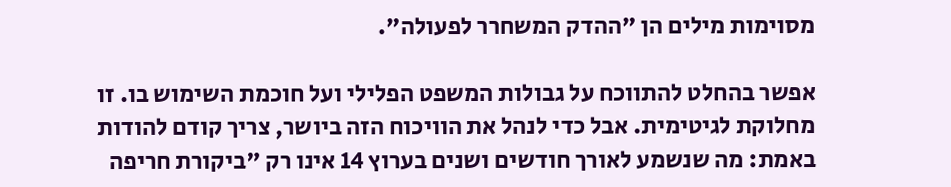מסוימות מילים הן "ההדק המשחרר לפעולה".

אפשר בהחלט להתווכח על גבולות המשפט הפלילי ועל חוכמת השימוש בו. זו מחלוקת לגיטימית. אבל כדי לנהל את הוויכוח הזה ביושר, צריך קודם להודות באמת: מה שנשמע לאורך חודשים ושנים בערוץ 14 אינו רק "ביקורת חריפה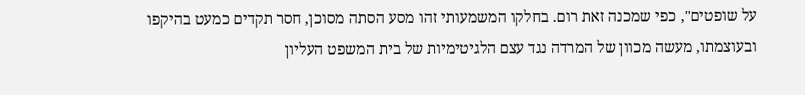על שופטים", כפי שמכנה זאת רום. בחלקו המשמעותי זהו מסע הסתה מסוכן, חסר תקדים כמעט בהיקפו ובעוצמתו, מעשה מכוון של המרדה נגד עצם הלגיטימיות של בית המשפט העליון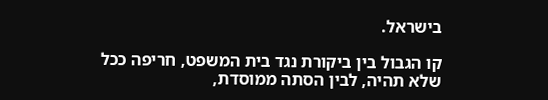בישראל.

קו הגבול בין ביקורת נגד בית המשפט, חריפה ככל שלא תהיה, לבין הסתה ממוסדת,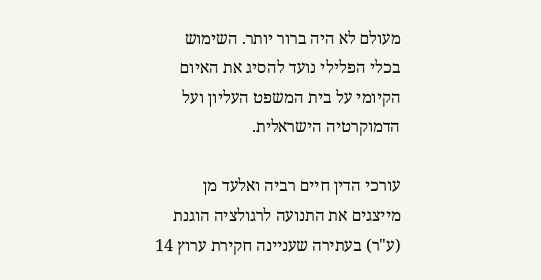מעולם לא היה ברור יותר. השימוש בכלי הפלילי נועד להסיג את האיום הקיומי על בית המשפט העליון ועל הדמוקרטיה הישראלית.

עורכי הדין חיים רביה ואלעד מן מייצגים את התנועה לרגולציה הוגנת (ע"ר) בעתירה שעניינה חקירת ערוץ 14